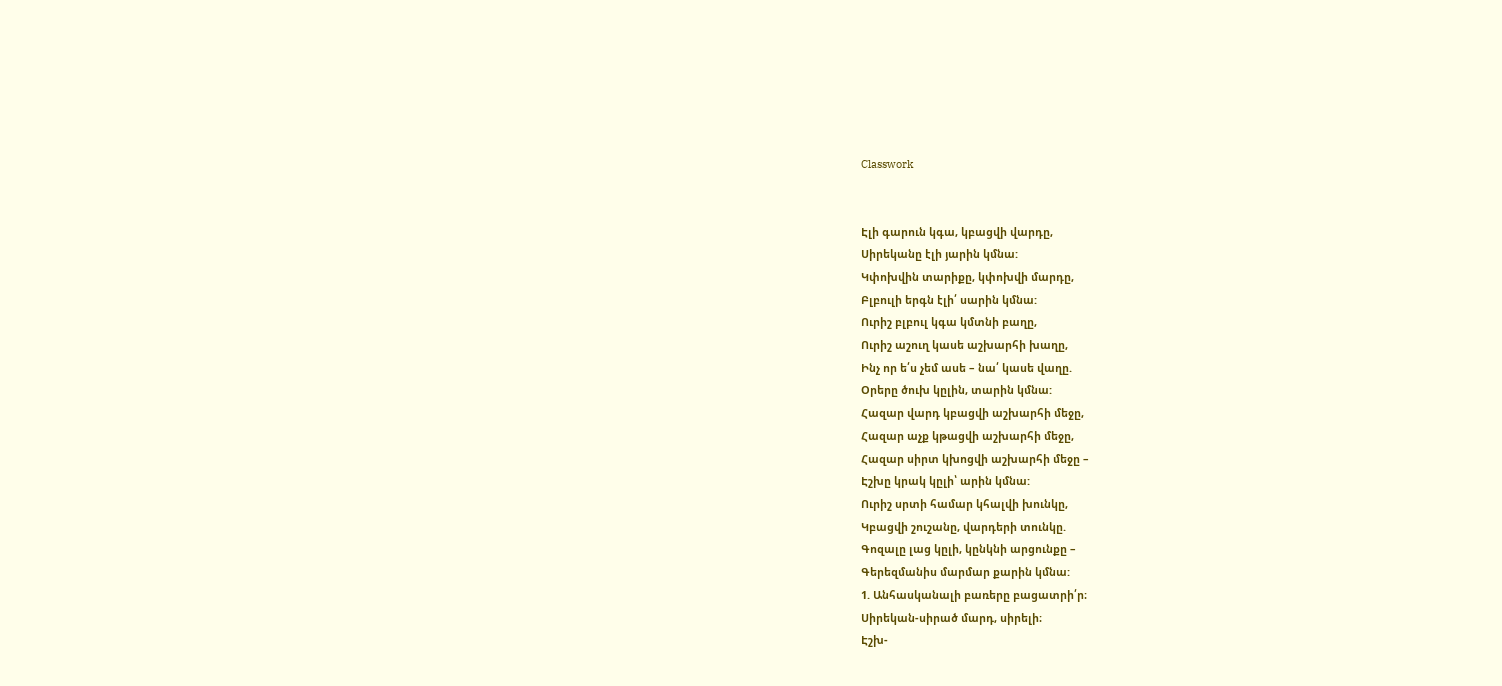Classwork


Էլի գարուն կգա, կբացվի վարդը,
Սիրեկանը էլի յարին կմնա:
Կփոխվին տարիքը, կփոխվի մարդը,
Բլբուլի երգն էլի՛ սարին կմնա:
Ուրիշ բլբուլ կգա կմտնի բաղը,
Ուրիշ աշուղ կասե աշխարհի խաղը,
Ինչ որ ե՛ս չեմ ասե – նա՛ կասե վաղը.
Օրերը ծուխ կըլին, տարին կմնա:
Հազար վարդ կբացվի աշխարհի մեջը,
Հազար աչք կթացվի աշխարհի մեջը,
Հազար սիրտ կխոցվի աշխարհի մեջը –
Էշխը կրակ կըլի՝ արին կմնա:
Ուրիշ սրտի համար կհալվի խունկը,
Կբացվի շուշանը, վարդերի տունկը.
Գոզալը լաց կըլի, կընկնի արցունքը –
Գերեզմանիս մարմար քարին կմնա:
1. Անհասկանալի բառերը բացատրի՛ր։
Սիրեկան-սիրած մարդ, սիրելի։
Էշխ-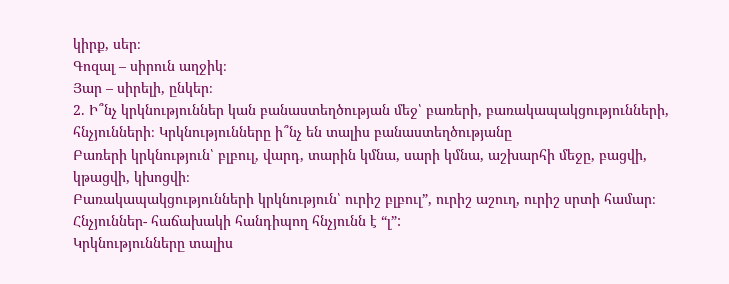կիրք, սեր։
Գոզալ – սիրուն աղջիկ։
Յար – սիրելի, ընկեր։
2. Ի՞նչ կրկնություններ կան բանաստեղծության մեջ՝ բառերի, բառակապակցությունների, հնչյունների։ Կրկնությունները ի՞նչ են տալիս բանաստեղծությանը
Բառերի կրկնություն՝ բլբուլ, վարդ, տարին կմնա, սարի կմնա, աշխարհի մեջը, բացվի, կթացվի, կխոցվի։
Բառակապակցությունների կրկնություն՝ ուրիշ բլբուլ”, ուրիշ աշուղ, ուրիշ սրտի համար։
Հնչյուններ- հաճախակի հանդիպող հնչյունն է “լ”:
Կրկնությունները տալիս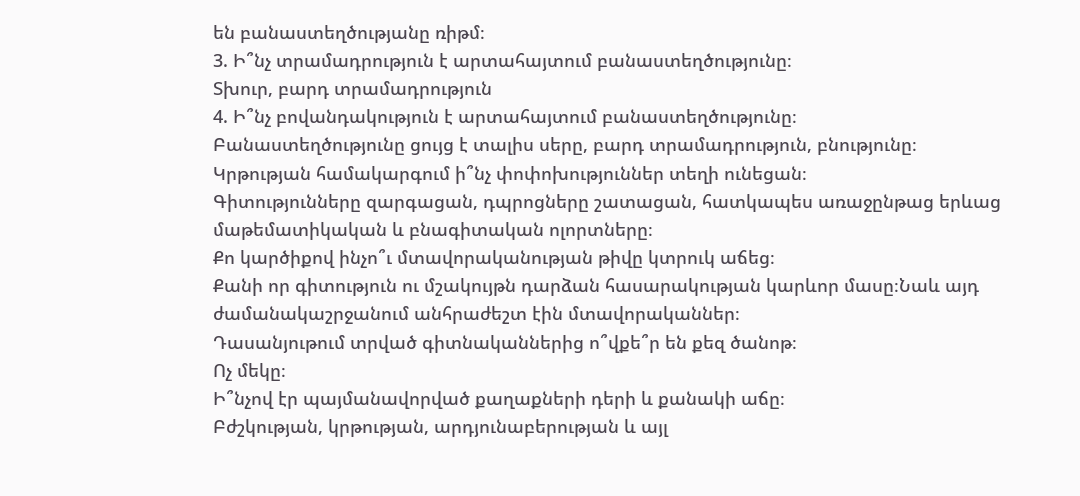են բանաստեղծությանը ռիթմ։
3. Ի՞նչ տրամադրություն է արտահայտում բանաստեղծությունը։
Տխուր, բարդ տրամադրություն
4. Ի՞նչ բովանդակություն է արտահայտում բանաստեղծությունը։
Բանաստեղծությունը ցույց է տալիս սերը, բարդ տրամադրություն, բնությունը։
Կրթության համակարգում ի՞նչ փոփոխություններ տեղի ունեցան։
Գիտությունները զարգացան, դպրոցները շատացան, հատկապես առաջընթաց երևաց մաթեմատիկական և բնագիտական ոլորտները։
Քո կարծիքով ինչո՞ւ մտավորականության թիվը կտրուկ աճեց։
Քանի որ գիտություն ու մշակույթն դարձան հասարակության կարևոր մասը։Նաև այդ ժամանակաշրջանում անհրաժեշտ էին մտավորականներ։
Դասանյութում տրված գիտնականներից ո՞վքե՞ր են քեզ ծանոթ։
Ոչ մեկը։
Ի՞նչով էր պայմանավորված քաղաքների դերի և քանակի աճը։
Բժշկության, կրթության, արդյունաբերության և այլ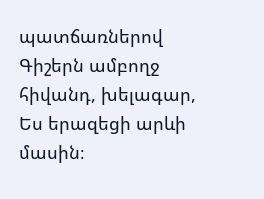պատճառներով
Գիշերն ամբողջ հիվանդ, խելագար,
Ես երազեցի արևի մասին։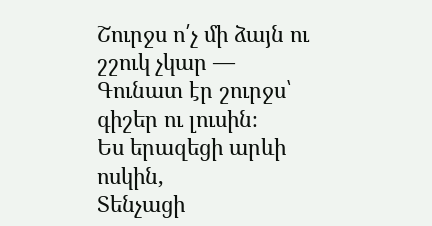Շուրջս ո՛չ մի ձայն ու շշուկ չկար ―
Գունատ էր շուրջս՝ գիշեր ու լուսին։
Ես երազեցի արևի ոսկին,
Տենչացի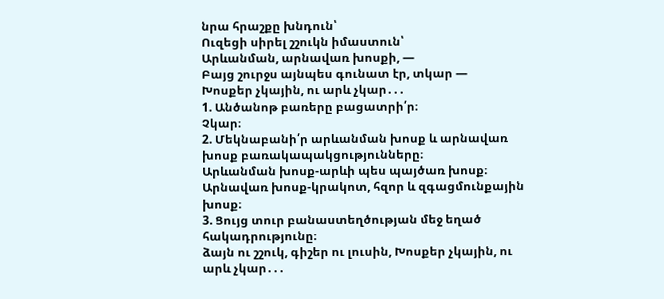նրա հրաշքը խնդուն՝
Ուզեցի սիրել շշուկն իմաստուն՝
Արևանման, արնավառ խոսքի, ―
Բայց շուրջս այնպես գունատ էր, տկար ―
Խոսքեր չկային, ու արև չկար․․․
1. Անծանոթ բառերը բացատրի՛ր։
Չկար։
2. Մեկնաբանի՛ր արևանման խոսք և արնավառ խոսք բառակապակցությունները։
Արևանման խոսք-արևի պես պայծառ խոսք։
Արնավառ խոսք-կրակոտ, հզոր և զգացմունքային խոսք։
3. Ցույց տուր բանաստեղծության մեջ եղած հակադրությունը։
ձայն ու շշուկ, գիշեր ու լուսին, Խոսքեր չկային, ու արև չկար․․․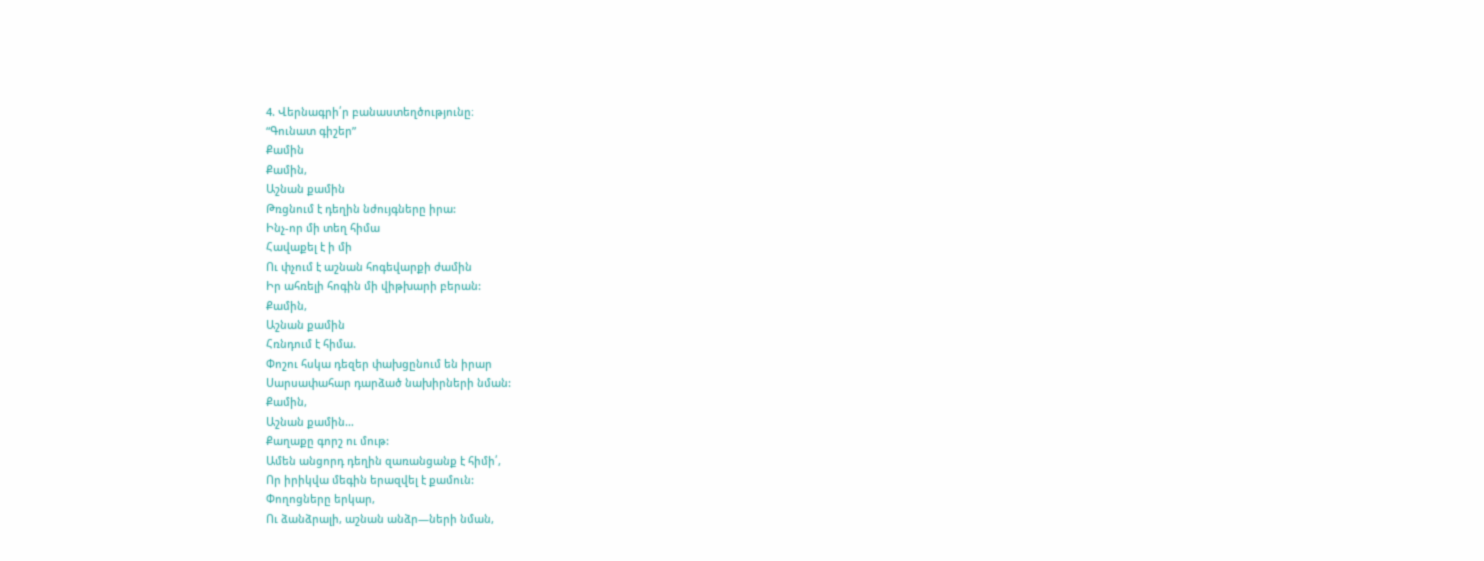4. Վերնագրի՛ր բանաստեղծությունը։
“Գունատ գիշեր”
Քամին
Քամին,
Աշնան քամին
Թռցնում է դեղին նժույգները իրա:
Ինչ-որ մի տեղ հիմա
Հավաքել է ի մի
Ու փչում է աշնան հոգեվարքի ժամին
Իր ահռելի հոգին մի վիթխարի բերան:
Քամին,
Աշնան քամին
Հռնդում է հիմա.
Փոշու հսկա դեզեր փախցընում են իրար
Սարսափահար դարձած նախիրների նման:
Քամին,
Աշնան քամին…
Քաղաքը գորշ ու մութ:
Ամեն անցորդ դեղին զառանցանք է հիմի՛,
Որ իրիկվա մեգին երազվել է քամուն:
Փողոցները երկար,
Ու ձանձրալի, աշնան անձր—ների նման,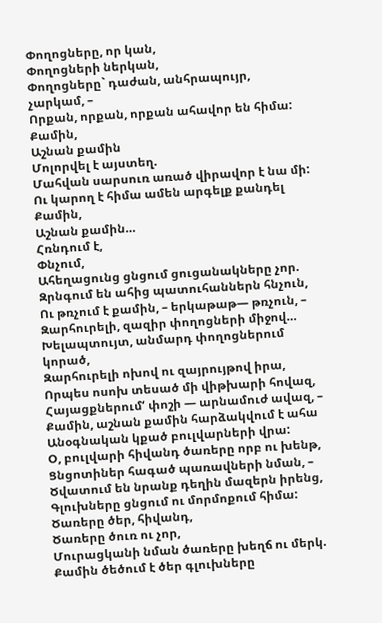Փողոցները, որ կան,
Փողոցների ներկան,
Փողոցները` դաժան, անհրապույր, չարկամ, –
Որքան, որքան, որքան ահավոր են հիմա:
Քամին,
Աշնան քամին
Մոլորվել է այստեղ.
Մահվան սարսուռ առած վիրավոր է նա մի:
Ու կարող է հիմա ամեն արգելք քանդել
Քամին,
Աշնան քամին…
Հռնդում է,
Փնչում,
Ահեղացունց ցնցում ցուցանակները չոր.
Զրնգում են ահից պատուհաններն հնչուն,
Ու թռչում է քամին, – երկաթաթ— թռչուն, –
Զարհուրելի, զազիր փողոցների միջով…
Խելապտույտ, անմարդ փողոցներում կորած,
Զարհուրելի ոխով ու զայրույթով իրա,
Որպես ոսոխ տեսած մի վիթխարի հովազ,
Հայացքներում‘ փոշի — արնամուժ ավազ, –
Քամին, աշնան քամին հարձակվում է ահա
Անօգնական կքած բուլվարների վրա:
Օ, բուլվարի հիվանդ ծառերը որբ ու խենթ,
Ցնցոտիներ հագած պառավների նման, –
Ծվատում են նրանք դեղին մազերն իրենց,
Գլուխները ցնցում ու մորմոքում հիմա:
Ծառերը ծեր, հիվանդ,
Ծառերը ծուռ ու չոր,
Մուրացկանի նման ծառերը խեղճ ու մերկ.
Քամին ծեծում է ծեր գլուխները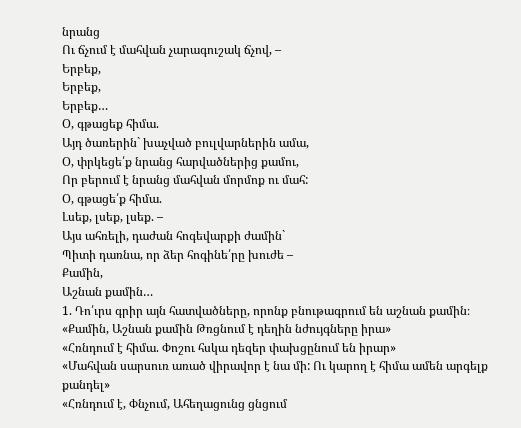նրանց
Ու ճչում է մահվան չարագուշակ ճչով, –
Երբեք,
Երբեք,
Երբեք…
Օ, գթացեք հիմա.
Այդ ծառերին` խաչված բուլվարներին ամա,
Օ, փրկեցե՛ք նրանց հարվածներից քամու,
Որ բերում է նրանց մահվան մորմոք ու մահ:
Օ, գթացե՛ք հիմա.
Լսեք, լսեք, լսեք. –
Այս ահռելի, դաժան հոգեվարքի ժամին`
Պիտի դառնա, որ ձեր հոգինե՛րը խուժե –
Քամին,
Աշնան քամին…
1. Դո՛ւրս գրիր այն հատվածները, որոնք բնութագրում են աշնան քամին։
«Քամին, Աշնան քամին Թռցնում է դեղին նժույգները իրա»
«Հռնդում է հիմա. Փոշու հսկա դեզեր փախցընում են իրար»
«Մահվան սարսուռ առած վիրավոր է նա մի: Ու կարող է հիմա ամեն արգելք քանդել»
«Հռնդում է, Փնչում, Ահեղացունց ցնցում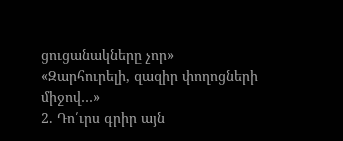ցուցանակները չոր»
«Զարհուրելի, զազիր փողոցների միջով…»
2. Դո՛ւրս գրիր այն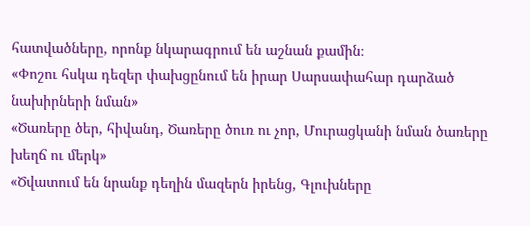հատվածները, որոնք նկարագրում են աշնան քամին։
«Փոշու հսկա դեզեր փախցընում են իրար Սարսափահար դարձած նախիրների նման»
«Ծառերը ծեր, հիվանդ, Ծառերը ծուռ ու չոր, Մուրացկանի նման ծառերը խեղճ ու մերկ»
«Ծվատում են նրանք դեղին մազերն իրենց, Գլուխները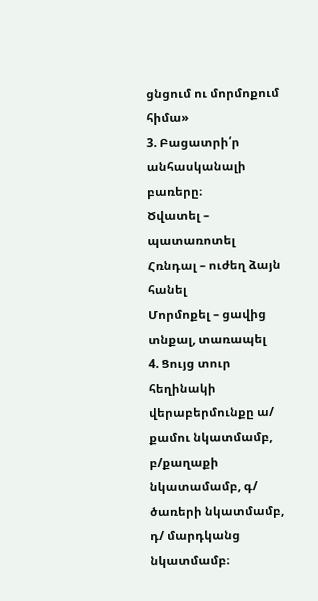ցնցում ու մորմոքում հիմա»
3. Բացատրի՛ր անհասկանալի բառերը։
Ծվատել – պատառոտել
Հռնդալ – ուժեղ ձայն հանել
Մորմոքել – ցավից տնքալ, տառապել
4. Ցույց տուր հեղինակի վերաբերմունքը ա/ քամու նկատմամբ, բ/քաղաքի նկատամամբ, գ/ ծառերի նկատմամբ, դ/ մարդկանց նկատմամբ։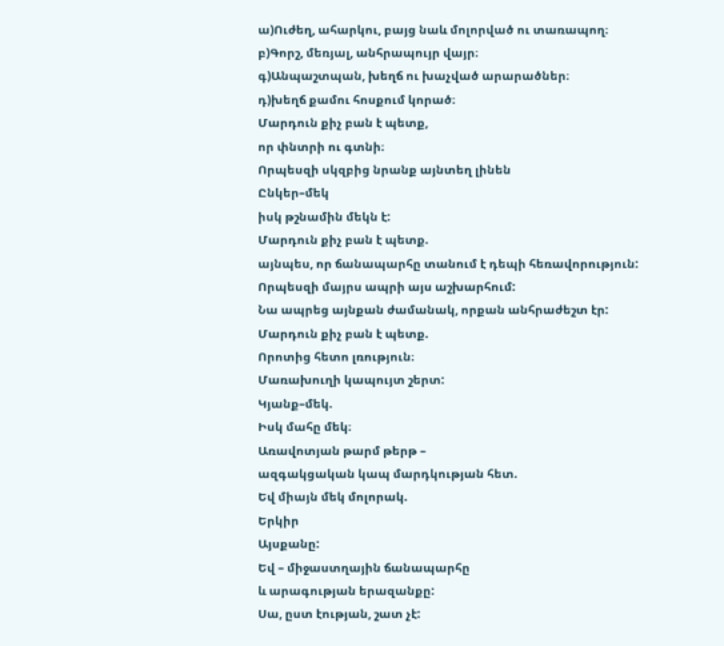ա)Ուժեղ, ահարկու, բայց նաև մոլորված ու տառապող։
բ)Գորշ, մեռյալ, անհրապույր վայր։
գ)Անպաշտպան, խեղճ ու խաչված արարածներ։
դ)խեղճ քամու հոսքում կորած։
Մարդուն քիչ բան է պետք,
որ փնտրի ու գտնի։
Որպեսզի սկզբից նրանք այնտեղ լինեն
Ընկեր–մեկ
իսկ թշնամին մեկն է:
Մարդուն քիչ բան է պետք.
այնպես, որ ճանապարհը տանում է դեպի հեռավորություն:
Որպեսզի մայրս ապրի այս աշխարհում:
Նա ապրեց այնքան ժամանակ, որքան անհրաժեշտ էր:
Մարդուն քիչ բան է պետք.
Որոտից հետո լռություն։
Մառախուղի կապույտ շերտ:
Կյանք–մեկ.
Իսկ մահը մեկ։
Առավոտյան թարմ թերթ –
ազգակցական կապ մարդկության հետ.
Եվ միայն մեկ մոլորակ.
Երկիր
Այսքանը:
Եվ – միջաստղային ճանապարհը
և արագության երազանքը:
Սա, ըստ էության, շատ չէ: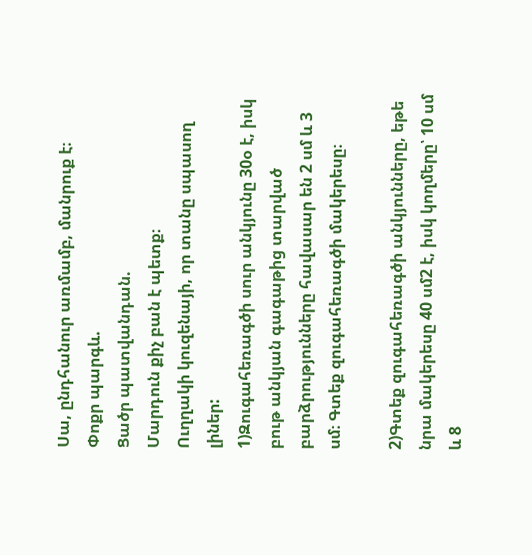Սա, ընդհանուր առմամբ, մանրուք է։
Փոքր պարգև.
Ցածր պատվանդան.
Մարդուն քիչ բան է պետք։
Ուղղակի կուզենայի, որ տանը սպասող լիներ:
1)Զուգահեռագծի սուր անկյունը 30օ է, իսկ բութ անկյան գագաթից տարված բարձրությունները հավասար են 2 սմ և 3 սմ։ Գտեք զուգահեռագծի մակերեսը։

2)Գտեք զուգահեռագծի անկյունները, եթե նրա մակերեսը 40 սմ2 է, իսկ կողմերը՝ 10 սմ և 8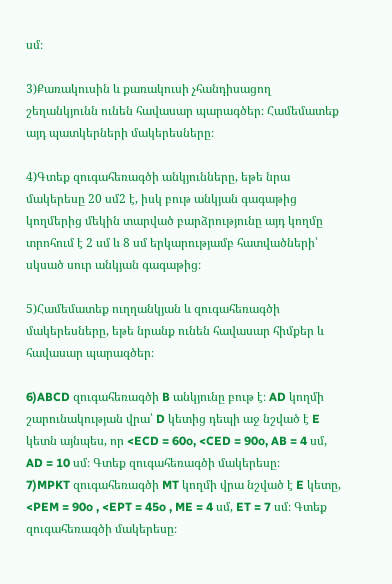սմ։

3)Քառակուսին և քառակուսի չհանդիսացող շեղանկյունն ունեն հավասար պարագծեր։ Համեմատեք այդ պատկերների մակերեսները։

4)Գտեք զուգահեռագծի անկյունները, եթե նրա մակերեսը 20 սմ2 է, իսկ բութ անկյան գագաթից կողմերից մեկին տարված բարձրությունը այդ կողմը տրոհում է 2 սմ և 8 սմ երկարությամբ հատվածների՝ սկսած սուր անկյան գագաթից։

5)Համեմատեք ուղղանկյան և զուգահեռագծի մակերեսները, եթե նրանք ունեն հավասար հիմքեր և հավասար պարագծեր։

6)ABCD զուգահեռագծի B անկյունը բութ է։ AD կողմի շարունակության վրա՝ D կետից դեպի աջ նշված է E կետն այնպես, որ <ECD = 60o, <CED = 90o, AB = 4 սմ, AD = 10 սմ։ Գտեք զուգահեռագծի մակերեսը։
7)MPKT զուգահեռագծի MT կողմի վրա նշված է E կետը, <PEM = 90o , <EPT = 45o , ME = 4 սմ, ET = 7 սմ։ Գտեք զուգահեռագծի մակերեսը։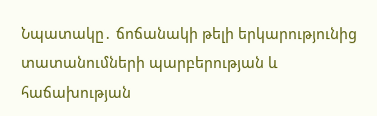Նպատակը․ ճոճանակի թելի երկարությունից տատանումների պարբերության և հաճախության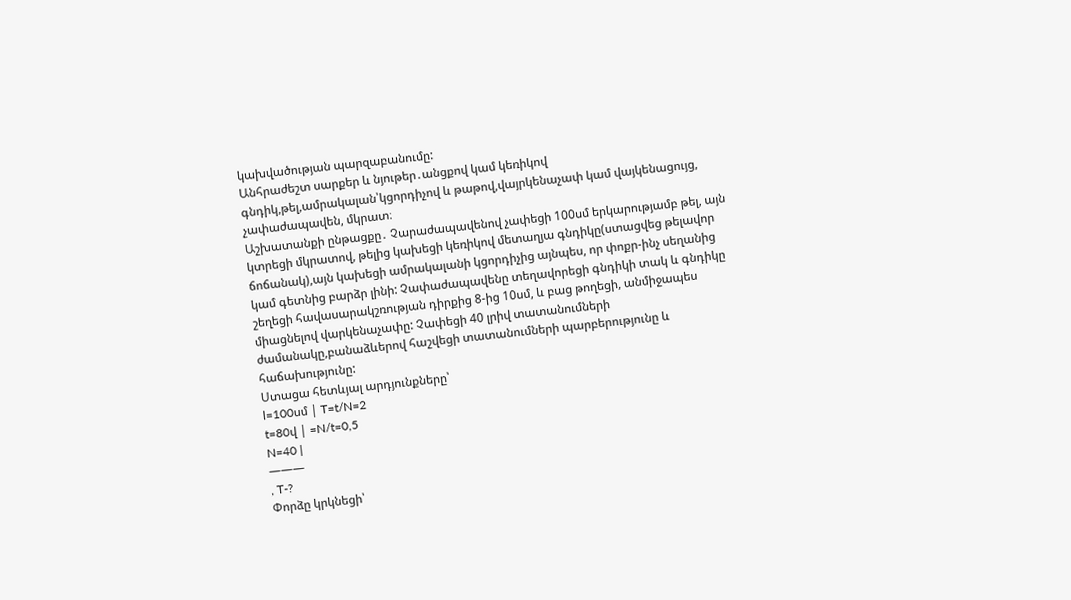կախվածության պարզաբանումը:
Անհրաժեշտ սարքեր և նյութեր․անցքով կամ կեռիկով գնդիկ,թել,ամրակալան՝կցորդիչով և թաթով,վայրկենաչափ կամ վայկենացույց, չափաժապավեն, մկրատ։
Աշխատանքի ընթացքը․ Չարաժապավենով չափեցի 100սմ երկարությամբ թել, այն կտրեցի մկրատով, թելից կախեցի կեռիկով մետաղյա գնդիկը(ստացվեց թելավոր ճոճանակ),այն կախեցի ամրակալանի կցորդիչից այնպես, որ փոքր-ինչ սեղանից կամ գետնից բարձր լինի: Չափաժապավենը տեղավորեցի գնդիկի տակ և գնդիկը շեղեցի հավասարակշռության դիրքից 8-ից 10սմ, և բաց թողեցի, անմիջապես միացնելով վարկենաչափը: Չափեցի 40 լրիվ տատանումների ժամանակը,բանաձևերով հաշվեցի տատանումների պարբերությունը և հաճախությունը:
Ստացա հետևյալ արդյունքները՝
l=100սմ | T=t/N=2
t=80վ | =N/t=0,5
N=40 |
———
, T-?
Փորձը կրկնեցի՝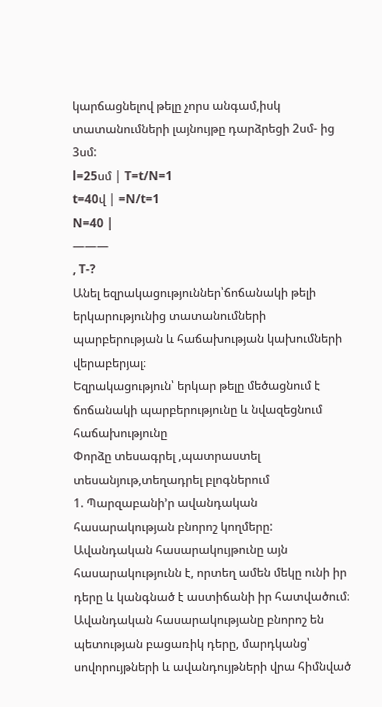կարճացնելով թելը չորս անգամ,իսկ տատանումների լայնույթը դարձրեցի 2սմ- ից 3սմ:
l=25սմ | T=t/N=1
t=40վ | =N/t=1
N=40 |
———
, T-?
Անել եզրակացություններ՝ճոճանակի թելի երկարությունից տատանումների պարբերության և հաճախության կախումների վերաբերյալ։
Եզրակացություն՝ երկար թելը մեծացնում է ճոճանակի պարբերությունը և նվազեցնում հաճախությունը
Փորձը տեսագրել ,պատրաստել տեսանյութ,տեղադրել բլոգներում
1. Պարզաբանի’ր ավանդական հասարակության բնորոշ կողմերը:
Ավանդական հասարակույթունը այն հասարակությունն է, որտեղ ամեն մեկը ունի իր դերը և կանգնած է աստիճանի իր հատվածում։ Ավանդական հասարակությանը բնորոշ են պետության բացառիկ դերը, մարդկանց՝ սովորույթների և ավանդույթների վրա հիմնված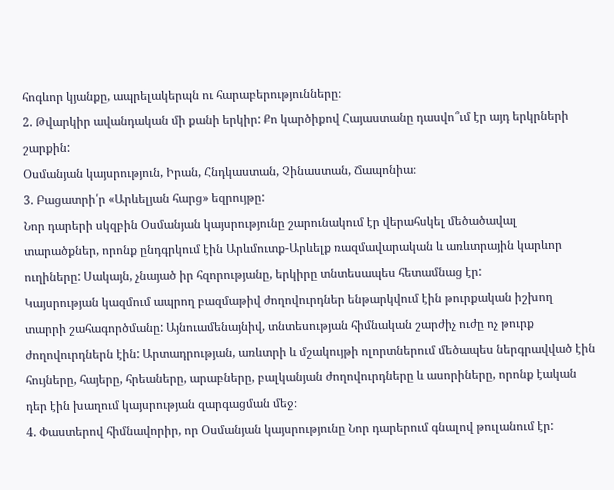հոգևոր կյանքը, ապրելակերպն ու հարաբերությունները։
2. Թվարկիր ավանդական մի քանի երկիր: Քո կարծիքով Հայաստանը դասվո՞ւմ էր այդ երկրների շարքին:
Օսմանյան կայսրություն, Իրան, Հնդկաստան, Չինաստան, Ճապոնիա։
3. Բացատրի՛ր «Արևելյան հարց» եզրույթը:
Նոր դարերի սկզբին Օսմանյան կայսրությունը շարունակում էր վերահսկել մեծածավալ տարածքներ, որոնք ընդգրկում էին Արևմուտք-Արևելք ռազմավարական և առևտրային կարևոր ուղիները: Սակայն, չնայած իր հզորությանը, երկիրը տնտեսապես հետամնաց էր:
Կայսրության կազմում ապրող բազմաթիվ ժողովուրդներ ենթարկվում էին թուրքական իշխող տարրի շահագործմանը: Այնուամենայնիվ, տնտեսության հիմնական շարժիչ ուժը ոչ թուրք ժողովուրդներն էին: Արտադրության, առևտրի և մշակույթի ոլորտներում մեծապես ներգրավված էին հույները, հայերը, հրեաները, արաբները, բալկանյան ժողովուրդները և ասորիները, որոնք էական դեր էին խաղում կայսրության զարգացման մեջ։
4. Փաստերով հիմնավորիր, որ Օսմանյան կայսրությունը Նոր դարերում գնալով թուլանում էր: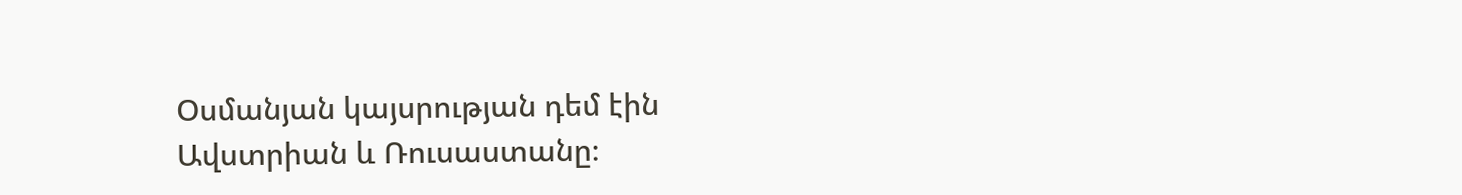Օսմանյան կայսրության դեմ էին Ավստրիան և Ռուսաստանը։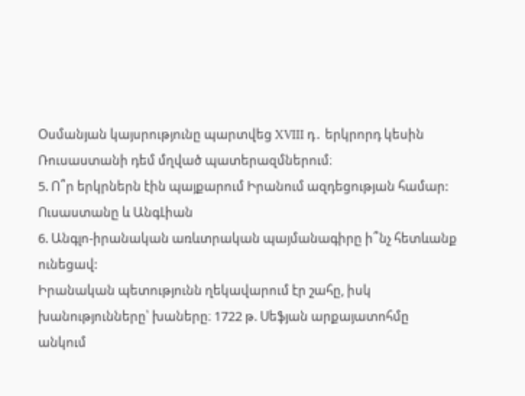Օսմանյան կայսրությունը պարտվեց XVIII դ․ երկրորդ կեսին Ռուսաստանի դեմ մղված պատերազմներում։
5. Ո՞ր երկրներն էին պայքարում Իրանում ազդեցության համար:
Ուսաստանը և ԱնգԼիան
6. Անգլո-իրանական առևտրական պայմանագիրը ի՞նչ հետևանք ունեցավ:
Իրանական պետությունն ղեկավարում էր շահը, իսկ խանությունները՝ խաները։ 1722 թ. Սեֆյան արքայատոհմը անկում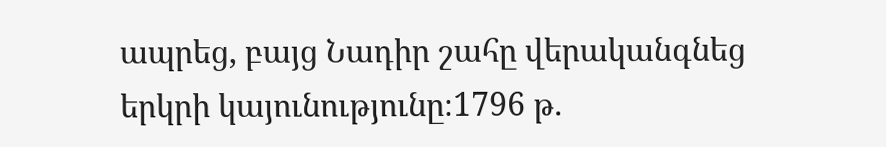ապրեց, բայց Նադիր շահը վերականգնեց երկրի կայունությունը։1796 թ.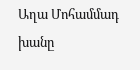Աղա Մոհամմադ խանը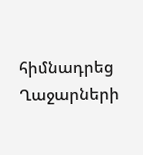հիմնադրեց Ղաջարների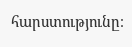հարստությունը։